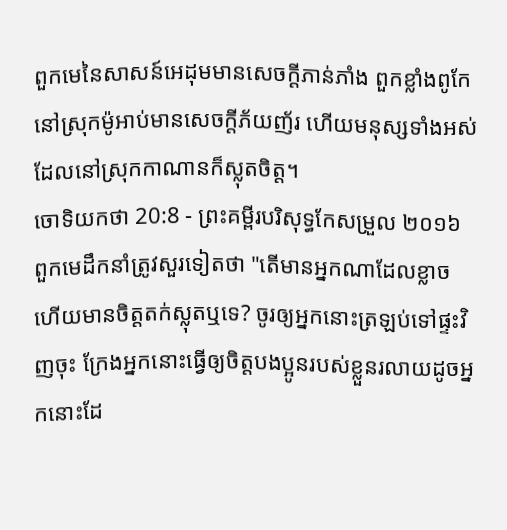ពួកមេនៃសាសន៍អេដុមមានសេចក្ដីភាន់ភាំង ពួកខ្លាំងពូកែនៅស្រុកម៉ូអាប់មានសេចក្ដីភ័យញ័រ ហើយមនុស្សទាំងអស់ ដែលនៅស្រុកកាណានក៏ស្លុតចិត្ត។
ចោទិយកថា 20:8 - ព្រះគម្ពីរបរិសុទ្ធកែសម្រួល ២០១៦ ពួកមេដឹកនាំត្រូវសួរទៀតថា "តើមានអ្នកណាដែលខ្លាច ហើយមានចិត្តតក់ស្លុតឬទេ? ចូរឲ្យអ្នកនោះត្រឡប់ទៅផ្ទះវិញចុះ ក្រែងអ្នកនោះធ្វើឲ្យចិត្តបងប្អូនរបស់ខ្លួនរលាយដូចអ្នកនោះដែ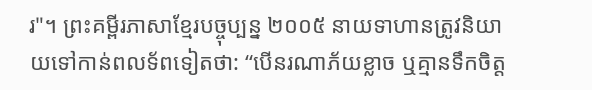រ"។ ព្រះគម្ពីរភាសាខ្មែរបច្ចុប្បន្ន ២០០៥ នាយទាហានត្រូវនិយាយទៅកាន់ពលទ័ពទៀតថា: “បើនរណាភ័យខ្លាច ឬគ្មានទឹកចិត្ត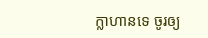ក្លាហានទេ ចូរឲ្យ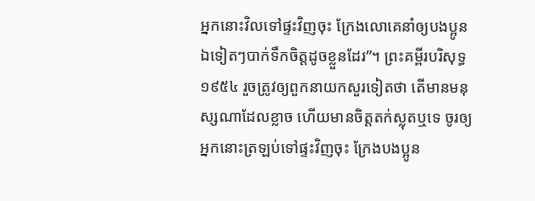អ្នកនោះវិលទៅផ្ទះវិញចុះ ក្រែងលោគេនាំឲ្យបងប្អូនឯទៀតៗបាក់ទឹកចិត្តដូចខ្លួនដែរ”។ ព្រះគម្ពីរបរិសុទ្ធ ១៩៥៤ រួចត្រូវឲ្យពួកនាយកសួរទៀតថា តើមានមនុស្សណាដែលខ្លាច ហើយមានចិត្តតក់ស្លុតឬទេ ចូរឲ្យអ្នកនោះត្រឡប់ទៅផ្ទះវិញចុះ ក្រែងបងប្អូន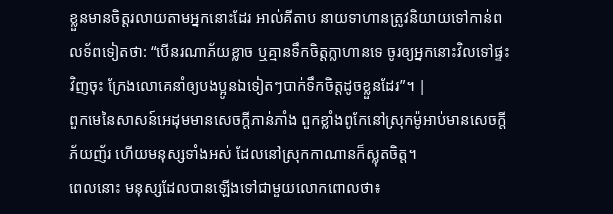ខ្លួនមានចិត្តរលាយតាមអ្នកនោះដែរ អាល់គីតាប នាយទាហានត្រូវនិយាយទៅកាន់ពលទ័ពទៀតថា: “បើនរណាភ័យខ្លាច ឬគ្មានទឹកចិត្តក្លាហានទេ ចូរឲ្យអ្នកនោះវិលទៅផ្ទះវិញចុះ ក្រែងលោគេនាំឲ្យបងប្អូនឯទៀតៗបាក់ទឹកចិត្តដូចខ្លួនដែរ”។ |
ពួកមេនៃសាសន៍អេដុមមានសេចក្ដីភាន់ភាំង ពួកខ្លាំងពូកែនៅស្រុកម៉ូអាប់មានសេចក្ដីភ័យញ័រ ហើយមនុស្សទាំងអស់ ដែលនៅស្រុកកាណានក៏ស្លុតចិត្ត។
ពេលនោះ មនុស្សដែលបានឡើងទៅជាមួយលោកពោលថា៖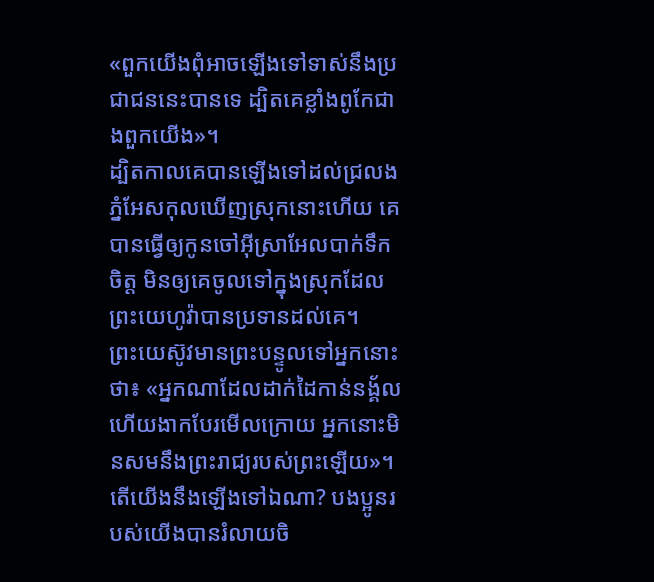«ពួកយើងពុំអាចឡើងទៅទាស់នឹងប្រជាជននេះបានទេ ដ្បិតគេខ្លាំងពូកែជាងពួកយើង»។
ដ្បិតកាលគេបានឡើងទៅដល់ជ្រលងភ្នំអែសកុលឃើញស្រុកនោះហើយ គេបានធ្វើឲ្យកូនចៅអ៊ីស្រាអែលបាក់ទឹកចិត្ត មិនឲ្យគេចូលទៅក្នុងស្រុកដែលព្រះយេហូវ៉ាបានប្រទានដល់គេ។
ព្រះយេស៊ូវមានព្រះបន្ទូលទៅអ្នកនោះថា៖ «អ្នកណាដែលដាក់ដៃកាន់នង្គ័ល ហើយងាកបែរមើលក្រោយ អ្នកនោះមិនសមនឹងព្រះរាជ្យរបស់ព្រះឡើយ»។
តើយើងនឹងឡើងទៅឯណា? បងប្អូនរបស់យើងបានរំលាយចិ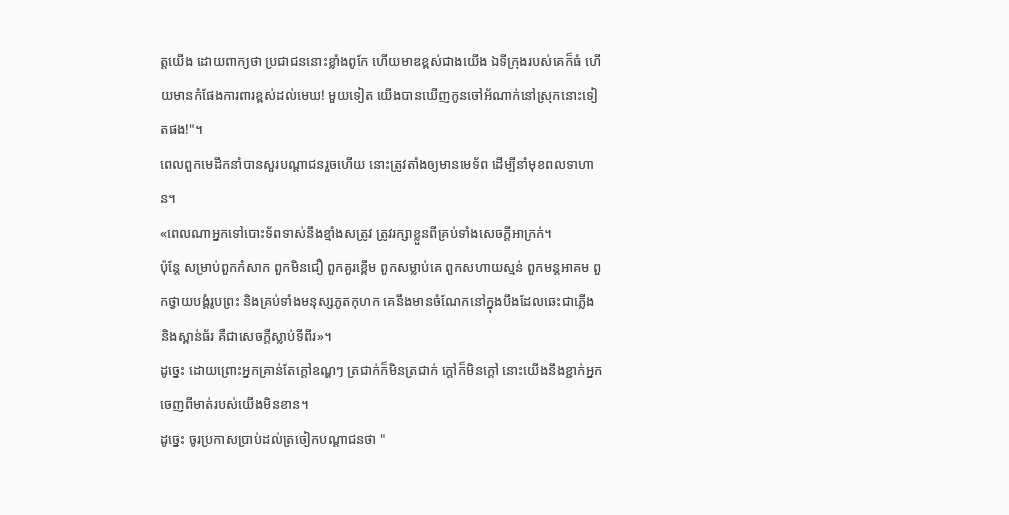ត្តយើង ដោយពាក្យថា ប្រជាជននោះខ្លាំងពូកែ ហើយមាឌខ្ពស់ជាងយើង ឯទីក្រុងរបស់គេក៏ធំ ហើយមានកំផែងការពារខ្ពស់ដល់មេឃ! មួយទៀត យើងបានឃើញកូនចៅអ័ណាក់នៅស្រុកនោះទៀតផង!"។
ពេលពួកមេដឹកនាំបានសួរបណ្ដាជនរួចហើយ នោះត្រូវតាំងឲ្យមានមេទ័ព ដើម្បីនាំមុខពលទាហាន។
«ពេលណាអ្នកទៅបោះទ័ពទាស់នឹងខ្មាំងសត្រូវ ត្រូវរក្សាខ្លួនពីគ្រប់ទាំងសេចក្ដីអាក្រក់។
ប៉ុន្តែ សម្រាប់ពួកកំសាក ពួកមិនជឿ ពួកគួរខ្ពើម ពួកសម្លាប់គេ ពួកសហាយស្មន់ ពួកមន្តអាគម ពួកថ្វាយបង្គំរូបព្រះ និងគ្រប់ទាំងមនុស្សភូតកុហក គេនឹងមានចំណែកនៅក្នុងបឹងដែលឆេះជាភ្លើង និងស្ពាន់ធ័រ គឺជាសេចក្ដីស្លាប់ទីពីរ»។
ដូច្នេះ ដោយព្រោះអ្នកគ្រាន់តែក្តៅឧណ្ហៗ ត្រជាក់ក៏មិនត្រជាក់ ក្តៅក៏មិនក្តៅ នោះយើងនឹងខ្ជាក់អ្នកចេញពីមាត់របស់យើងមិនខាន។
ដូច្នេះ ចូរប្រកាសប្រាប់ដល់ត្រចៀកបណ្ដាជនថា "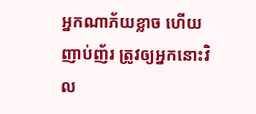អ្នកណាភ័យខ្លាច ហើយញាប់ញ័រ ត្រូវឲ្យអ្នកនោះវិល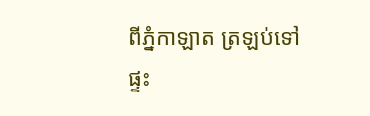ពីភ្នំកាឡាត ត្រឡប់ទៅផ្ទះ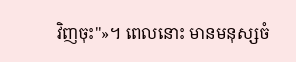វិញចុះ"»។ ពេលនោះ មានមនុស្សចំ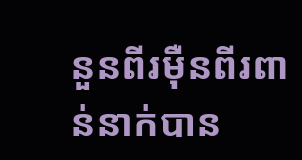នួនពីរម៉ឺនពីរពាន់នាក់បាន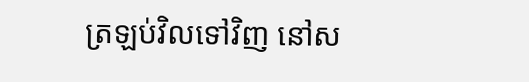ត្រឡប់វិលទៅវិញ នៅស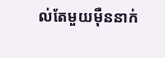ល់តែមួយម៉ឺននាក់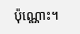ប៉ុណ្ណោះ។